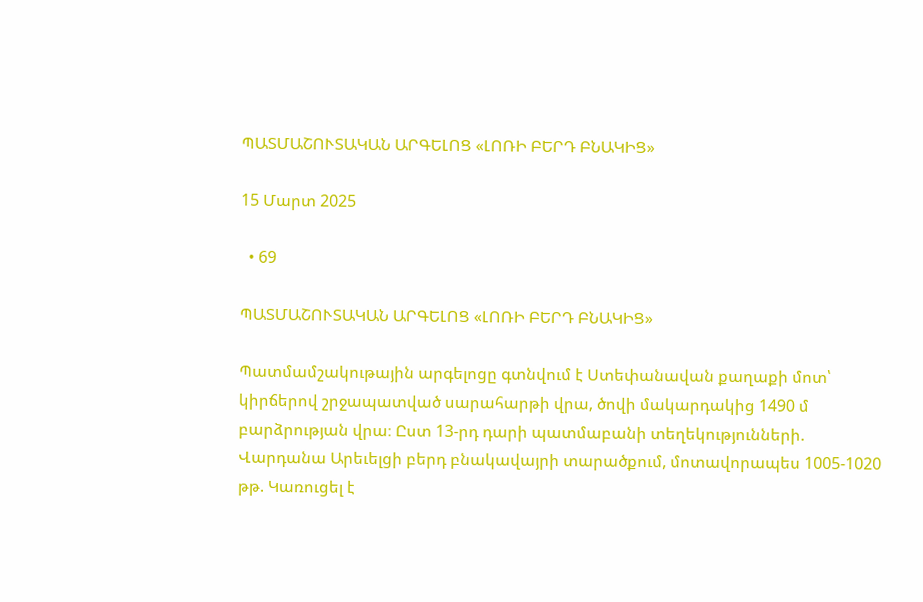ՊԱՏՄԱՇՈՒՏԱԿԱՆ ԱՐԳԵԼՈՑ «ԼՈՌԻ ԲԵՐԴ ԲՆԱԿԻՑ»

15 Մարտ 2025

  • 69

ՊԱՏՄԱՇՈՒՏԱԿԱՆ ԱՐԳԵԼՈՑ «ԼՈՌԻ ԲԵՐԴ ԲՆԱԿԻՑ»

Պատմամշակութային արգելոցը գտնվում է Ստեփանավան քաղաքի մոտ՝ կիրճերով շրջապատված սարահարթի վրա, ծովի մակարդակից 1490 մ բարձրության վրա։ Ըստ 13-րդ դարի պատմաբանի տեղեկությունների. Վարդանա Արեւելցի բերդ բնակավայրի տարածքում, մոտավորապես 1005-1020 թթ. Կառուցել է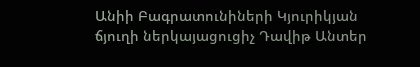Անիի Բագրատունիների Կյուրիկյան ճյուղի ներկայացուցիչ Դավիթ Անտեր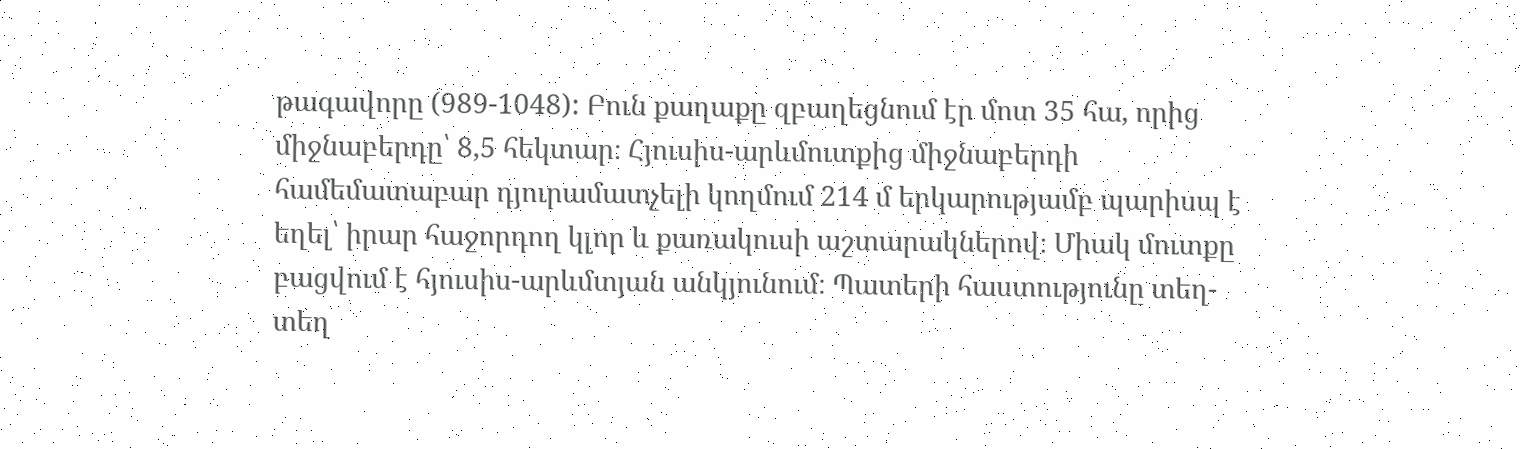թագավորը (989-1048): Բուն քաղաքը զբաղեցնում էր մոտ 35 հա, որից միջնաբերդը՝ 8,5 հեկտար։ Հյուսիս-արևմուտքից միջնաբերդի համեմատաբար դյուրամատչելի կողմում 214 մ երկարությամբ պարիսպ է եղել՝ իրար հաջորդող կլոր և քառակուսի աշտարակներով։ Միակ մուտքը բացվում է հյուսիս-արևմտյան անկյունում։ Պատերի հաստությունը տեղ-տեղ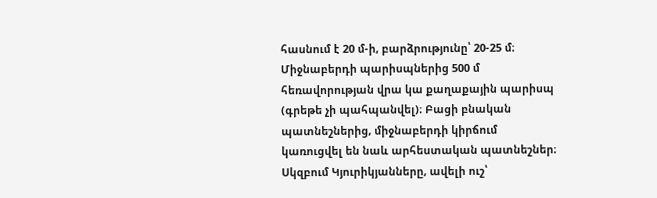հասնում է 20 մ-ի, բարձրությունը՝ 20-25 մ։ Միջնաբերդի պարիսպներից 500 մ հեռավորության վրա կա քաղաքային պարիսպ (գրեթե չի պահպանվել)։ Բացի բնական պատնեշներից, միջնաբերդի կիրճում կառուցվել են նաև արհեստական պատնեշներ։ Սկզբում Կյուրիկյանները, ավելի ուշ՝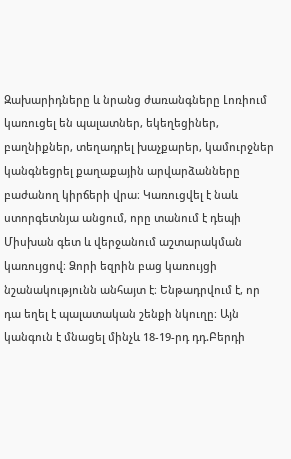Զախարիդները և նրանց ժառանգները Լոռիում կառուցել են պալատներ, եկեղեցիներ, բաղնիքներ, տեղադրել խաչքարեր, կամուրջներ կանգնեցրել քաղաքային արվարձանները բաժանող կիրճերի վրա։ Կառուցվել է նաև ստորգետնյա անցում, որը տանում է դեպի Միսխան գետ և վերջանում աշտարակման կառույցով։ Ձորի եզրին բաց կառույցի նշանակությունն անհայտ է։ Ենթադրվում է, որ դա եղել է պալատական շենքի նկուղը։ Այն կանգուն է մնացել մինչև 18-19-րդ դդ.Բերդի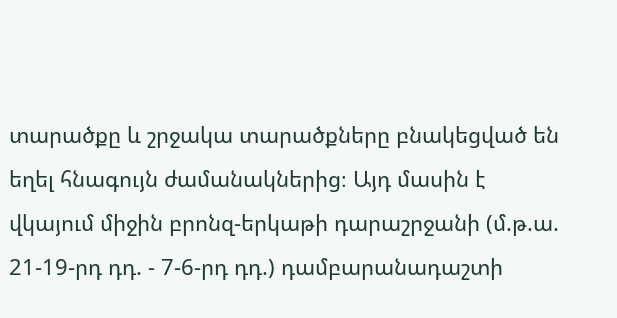տարածքը և շրջակա տարածքները բնակեցված են եղել հնագույն ժամանակներից։ Այդ մասին է վկայում միջին բրոնզ-երկաթի դարաշրջանի (մ.թ.ա. 21-19-րդ դդ. - 7-6-րդ դդ.) դամբարանադաշտի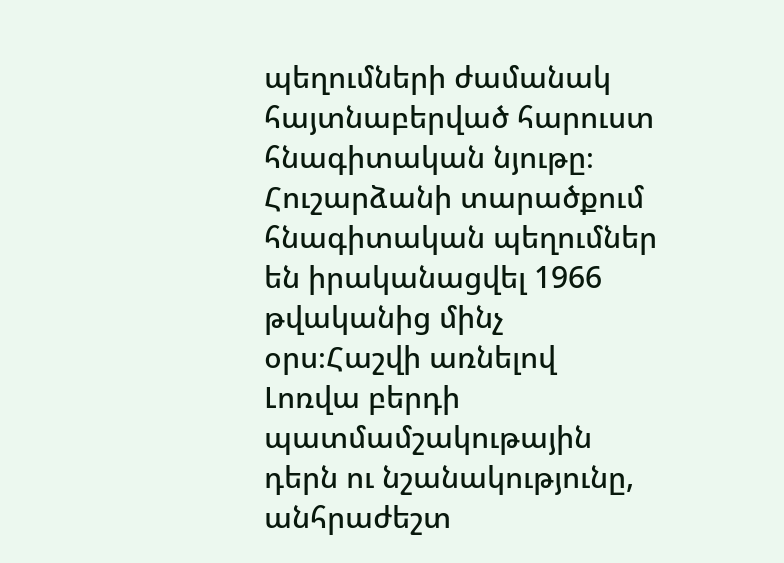պեղումների ժամանակ հայտնաբերված հարուստ հնագիտական նյութը։ Հուշարձանի տարածքում հնագիտական պեղումներ են իրականացվել 1966 թվականից մինչ օրս։Հաշվի առնելով Լոռվա բերդի պատմամշակութային դերն ու նշանակությունը, անհրաժեշտ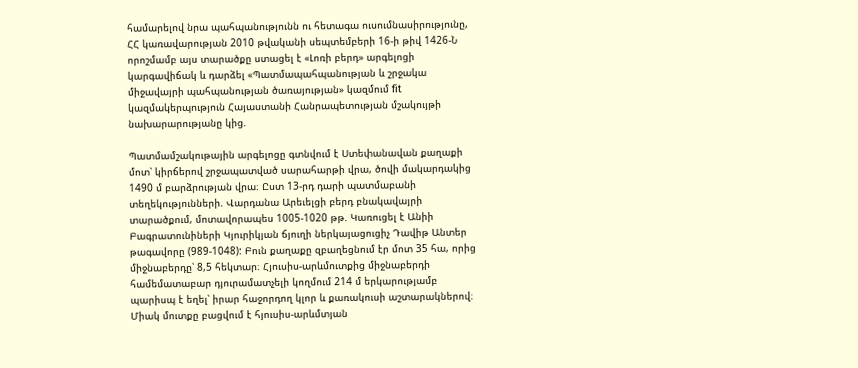համարելով նրա պահպանությունն ու հետագա ուսումնասիրությունը, ՀՀ կառավարության 2010 թվականի սեպտեմբերի 16-ի թիվ 1426-Ն որոշմամբ այս տարածքը ստացել է «Լոռի բերդ» արգելոցի կարգավիճակ և դարձել «Պատմապահպանության և շրջակա միջավայրի պահպանության ծառայության» կազմում fit կազմակերպություն Հայաստանի Հանրապետության մշակույթի նախարարությանը կից.

Պատմամշակութային արգելոցը գտնվում է Ստեփանավան քաղաքի մոտ՝ կիրճերով շրջապատված սարահարթի վրա, ծովի մակարդակից 1490 մ բարձրության վրա։ Ըստ 13-րդ դարի պատմաբանի տեղեկությունների. Վարդանա Արեւելցի բերդ բնակավայրի տարածքում, մոտավորապես 1005-1020 թթ. Կառուցել է Անիի Բագրատունիների Կյուրիկյան ճյուղի ներկայացուցիչ Դավիթ Անտեր թագավորը (989-1048): Բուն քաղաքը զբաղեցնում էր մոտ 35 հա, որից միջնաբերդը՝ 8,5 հեկտար։ Հյուսիս-արևմուտքից միջնաբերդի համեմատաբար դյուրամատչելի կողմում 214 մ երկարությամբ պարիսպ է եղել՝ իրար հաջորդող կլոր և քառակուսի աշտարակներով։ Միակ մուտքը բացվում է հյուսիս-արևմտյան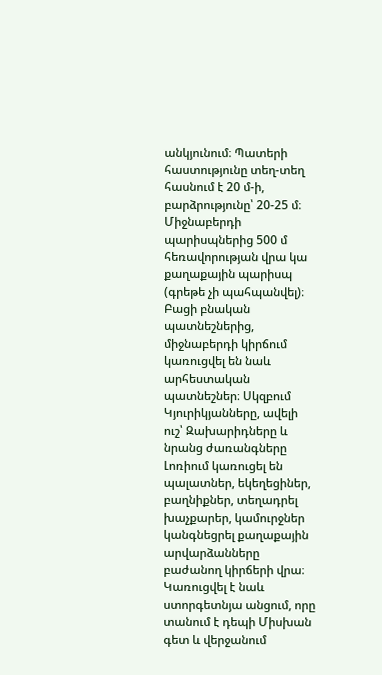անկյունում։ Պատերի հաստությունը տեղ-տեղ հասնում է 20 մ-ի, բարձրությունը՝ 20-25 մ։ Միջնաբերդի պարիսպներից 500 մ հեռավորության վրա կա քաղաքային պարիսպ (գրեթե չի պահպանվել)։ Բացի բնական պատնեշներից, միջնաբերդի կիրճում կառուցվել են նաև արհեստական պատնեշներ։ Սկզբում Կյուրիկյանները, ավելի ուշ՝ Զախարիդները և նրանց ժառանգները Լոռիում կառուցել են պալատներ, եկեղեցիներ, բաղնիքներ, տեղադրել խաչքարեր, կամուրջներ կանգնեցրել քաղաքային արվարձանները բաժանող կիրճերի վրա։ Կառուցվել է նաև ստորգետնյա անցում, որը տանում է դեպի Միսխան գետ և վերջանում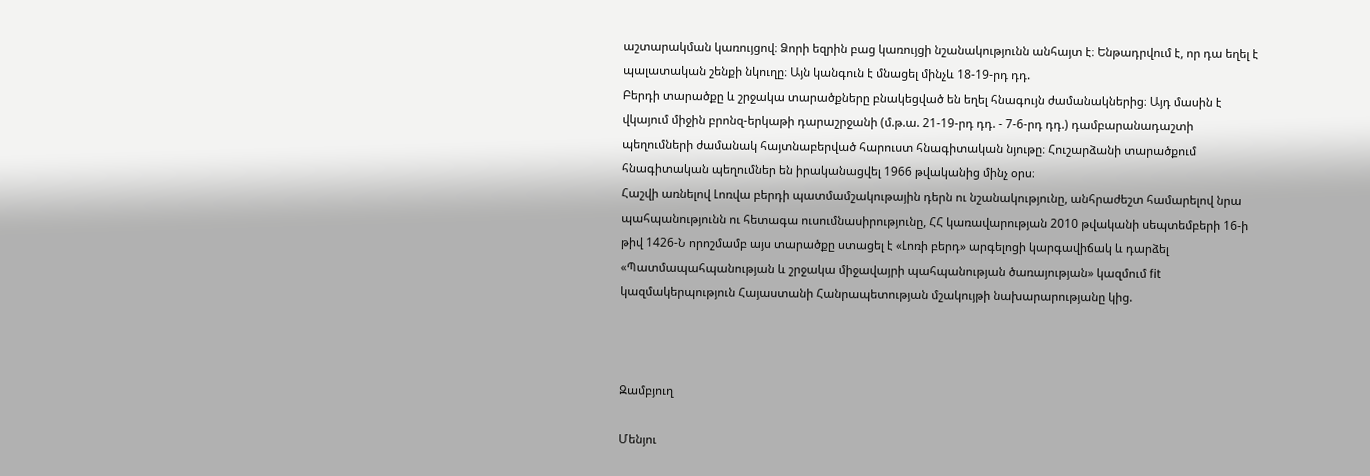աշտարակման կառույցով։ Ձորի եզրին բաց կառույցի նշանակությունն անհայտ է։ Ենթադրվում է, որ դա եղել է պալատական շենքի նկուղը։ Այն կանգուն է մնացել մինչև 18-19-րդ դդ.
Բերդի տարածքը և շրջակա տարածքները բնակեցված են եղել հնագույն ժամանակներից։ Այդ մասին է վկայում միջին բրոնզ-երկաթի դարաշրջանի (մ.թ.ա. 21-19-րդ դդ. - 7-6-րդ դդ.) դամբարանադաշտի պեղումների ժամանակ հայտնաբերված հարուստ հնագիտական նյութը։ Հուշարձանի տարածքում հնագիտական պեղումներ են իրականացվել 1966 թվականից մինչ օրս։
Հաշվի առնելով Լոռվա բերդի պատմամշակութային դերն ու նշանակությունը, անհրաժեշտ համարելով նրա պահպանությունն ու հետագա ուսումնասիրությունը, ՀՀ կառավարության 2010 թվականի սեպտեմբերի 16-ի թիվ 1426-Ն որոշմամբ այս տարածքը ստացել է «Լոռի բերդ» արգելոցի կարգավիճակ և դարձել «Պատմապահպանության և շրջակա միջավայրի պահպանության ծառայության» կազմում fit կազմակերպություն Հայաստանի Հանրապետության մշակույթի նախարարությանը կից.



Զամբյուղ

Մենյու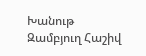Խանութ Զամբյուղ Հաշիվ